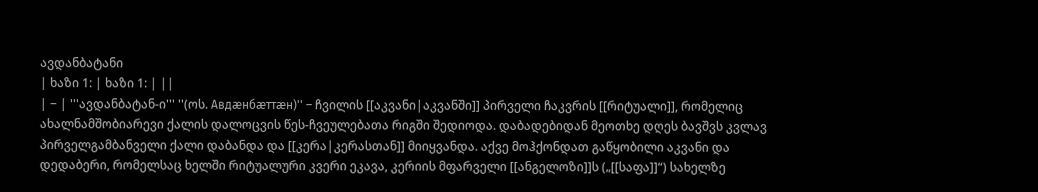ავდანბატანი
| ხაზი 1: | ხაზი 1: | ||
| − | '''ავდანბატან-ი''' ''(ოს. Авдæнбæттæн)'' – ჩვილის [[აკვანი|აკვანში]] პირველი ჩაკვრის [[რიტუალი]], რომელიც ახალნამშობიარევი ქალის დალოცვის წეს-ჩვეულებათა რიგში შედიოდა. დაბადებიდან მეოთხე დღეს ბავშვს კვლავ პირველგამბანველი ქალი დაბანდა და [[კერა|კერასთან]] მიიყვანდა. აქვე მოჰქონდათ გაწყობილი აკვანი და დედაბერი, რომელსაც ხელში რიტუალური კვერი ეკავა, კერიის მფარველი [[ანგელოზი]]ს („[[საფა]]“) სახელზე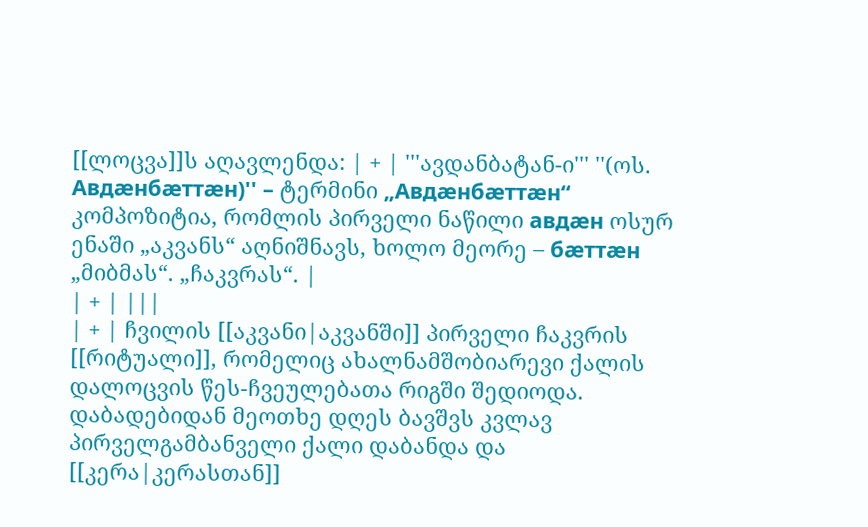[[ლოცვა]]ს აღავლენდა: | + | '''ავდანბატან-ი''' ''(ოს. Авдæнбæттæн)'' – ტერმინი „Авдæнбæттæн“ კომპოზიტია, რომლის პირველი ნაწილი авдæн ოსურ ენაში „აკვანს“ აღნიშნავს, ხოლო მეორე – бæттæн „მიბმას“. „ჩაკვრას“. |
| + | |||
| + | ჩვილის [[აკვანი|აკვანში]] პირველი ჩაკვრის [[რიტუალი]], რომელიც ახალნამშობიარევი ქალის დალოცვის წეს-ჩვეულებათა რიგში შედიოდა. დაბადებიდან მეოთხე დღეს ბავშვს კვლავ პირველგამბანველი ქალი დაბანდა და [[კერა|კერასთან]]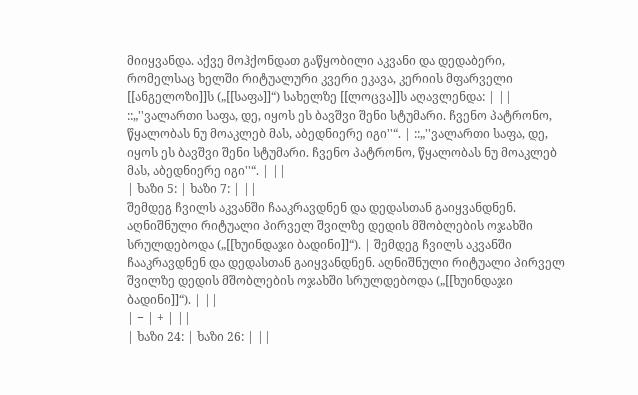მიიყვანდა. აქვე მოჰქონდათ გაწყობილი აკვანი და დედაბერი, რომელსაც ხელში რიტუალური კვერი ეკავა, კერიის მფარველი [[ანგელოზი]]ს („[[საფა]]“) სახელზე [[ლოცვა]]ს აღავლენდა: | ||
::„''ვალართი საფა, დე, იყოს ეს ბავშვი შენი სტუმარი. ჩვენო პატრონო, წყალობას ნუ მოაკლებ მას, აბედნიერე იგი''“. | ::„''ვალართი საფა, დე, იყოს ეს ბავშვი შენი სტუმარი. ჩვენო პატრონო, წყალობას ნუ მოაკლებ მას, აბედნიერე იგი''“. | ||
| ხაზი 5: | ხაზი 7: | ||
შემდეგ ჩვილს აკვანში ჩააკრავდნენ და დედასთან გაიყვანდნენ. აღნიშნული რიტუალი პირველ შვილზე დედის მშობლების ოჯახში სრულდებოდა („[[ხუინდაჯი ბადინი]]“). | შემდეგ ჩვილს აკვანში ჩააკრავდნენ და დედასთან გაიყვანდნენ. აღნიშნული რიტუალი პირველ შვილზე დედის მშობლების ოჯახში სრულდებოდა („[[ხუინდაჯი ბადინი]]“). | ||
| − | + | ||
| ხაზი 24: | ხაზი 26: | ||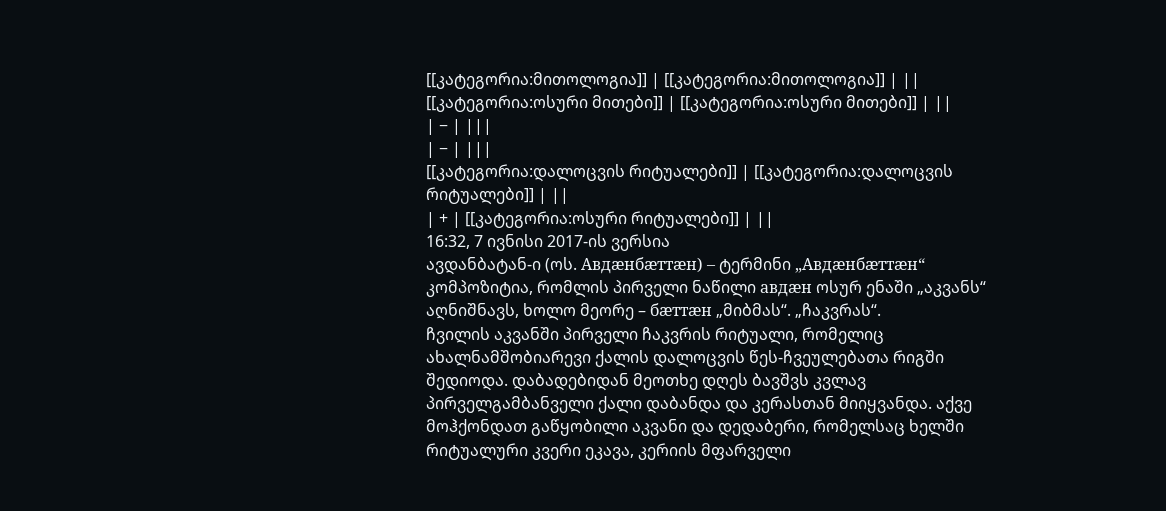[[კატეგორია:მითოლოგია]] | [[კატეგორია:მითოლოგია]] | ||
[[კატეგორია:ოსური მითები]] | [[კატეგორია:ოსური მითები]] | ||
| − | |||
| − | |||
[[კატეგორია:დალოცვის რიტუალები]] | [[კატეგორია:დალოცვის რიტუალები]] | ||
| + | [[კატეგორია:ოსური რიტუალები]] | ||
16:32, 7 ივნისი 2017-ის ვერსია
ავდანბატან-ი (ოს. Авдæнбæттæн) – ტერმინი „Авдæнбæттæн“ კომპოზიტია, რომლის პირველი ნაწილი авдæн ოსურ ენაში „აკვანს“ აღნიშნავს, ხოლო მეორე – бæттæн „მიბმას“. „ჩაკვრას“.
ჩვილის აკვანში პირველი ჩაკვრის რიტუალი, რომელიც ახალნამშობიარევი ქალის დალოცვის წეს-ჩვეულებათა რიგში შედიოდა. დაბადებიდან მეოთხე დღეს ბავშვს კვლავ პირველგამბანველი ქალი დაბანდა და კერასთან მიიყვანდა. აქვე მოჰქონდათ გაწყობილი აკვანი და დედაბერი, რომელსაც ხელში რიტუალური კვერი ეკავა, კერიის მფარველი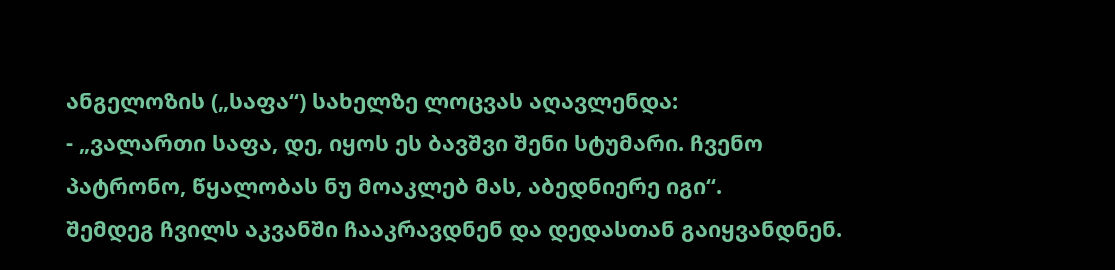ანგელოზის („საფა“) სახელზე ლოცვას აღავლენდა:
- „ვალართი საფა, დე, იყოს ეს ბავშვი შენი სტუმარი. ჩვენო პატრონო, წყალობას ნუ მოაკლებ მას, აბედნიერე იგი“.
შემდეგ ჩვილს აკვანში ჩააკრავდნენ და დედასთან გაიყვანდნენ.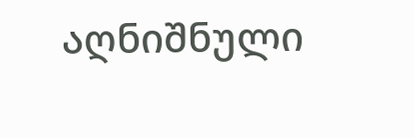აღნიშნული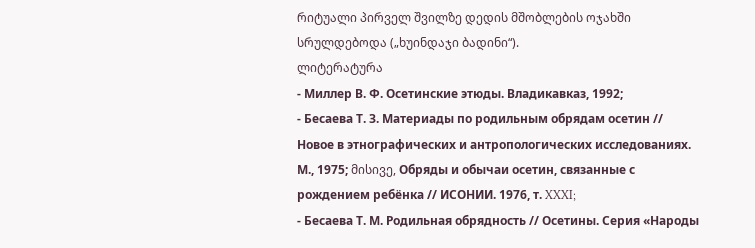რიტუალი პირველ შვილზე დედის მშობლების ოჯახში სრულდებოდა („ხუინდაჯი ბადინი“).
ლიტერატურა
- Миллер В. Ф. Осетинские этюды. Владикавказ, 1992;
- Бесаева Т. З. Материады по родильным обрядам осетин // Новое в этнографических и антропологических исследованиях. М., 1975; მისივე, Обряды и обычаи осетин, связанные с рождением ребёнка // ИСОНИИ. 1976, т. XXXI;
- Бесаева Т. М. Родильная обрядность // Осетины. Серия «Народы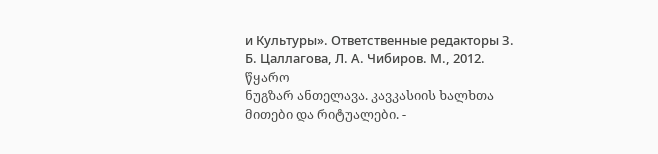и Культуры». Ответственные редакторы З. Б. Цаллагова, Л. А. Чибиров. М., 2012.
წყარო
ნუგზარ ანთელავა. კავკასიის ხალხთა მითები და რიტუალები. -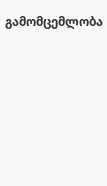გამომცემლობა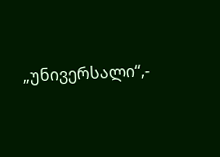„უნივერსალი“,-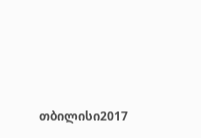თბილისი2017